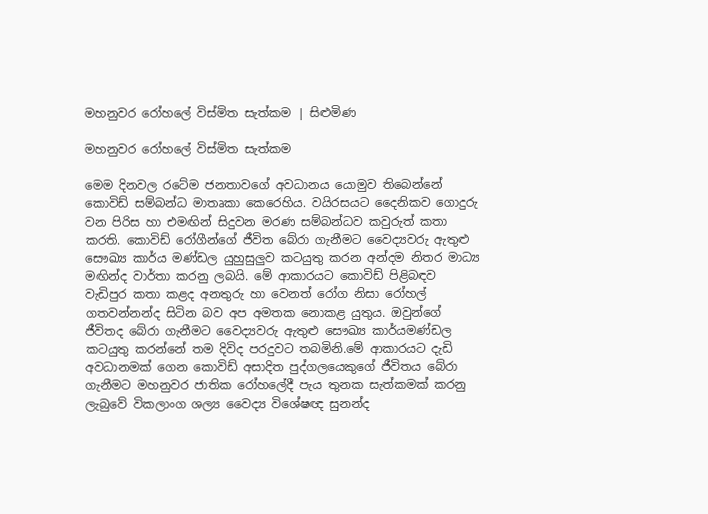මහනුවර රෝහලේ විස්මිත සැත්කම | සිළුමිණ

මහනුවර රෝහලේ විස්මිත සැත්කම

මෙම දිනවල රටේම ජනතාවගේ අවධානය යොමුව තිබෙන්නේ කොවිඩ් සම්බන්ධ මාතෘකා කෙරෙහිය. වයිරසයට දෛනිකව ගොදුරු වන පිරිස හා එමඟින් සිදුවන මරණ සම්බන්ධව කවුරුත් කතා කරති. කොවිඩ් රෝගීන්ගේ ජීවිත බේරා ගැනීමට වෛද්‍යවරු ඇතුළු සෞඛ්‍ය කාර්ය මණ්ඩල යුහුසුලුව කටයුතු කරන අන්දම නිතර මාධ්‍ය මඟින්ද වාර්තා කරනු ලබයි. මේ ආකාරයට කොවිඩ් පිළිබඳව වැඩිපුර කතා කළද අනතුරු හා වෙනත් රෝග නිසා රෝහල් ගතවන්නන්ද සිටින බව අප අමතක නොකළ යුතුය. ඔවුන්ගේ ජීවිතද බේරා ගැනීමට වෛද්‍යවරු ඇතුළු සෞඛ්‍ය කාර්යමණ්ඩල කටයුතු කරන්නේ තම දිවිද පරදුවට තබමිනි.මේ ආකාරයට දැඩි අවධානමක් ගෙන කොවිඩ් අසාදිත පුද්ගලයෙකුගේ ජීවිතය බේරා ගැනීමට මහනුවර ජාතික රෝහලේදී පැය තුනක සැත්කමක් කරනු ලැබුවේ විකලාංග ශල්‍ය වෛද්‍ය විශේෂඥ සුනන්ද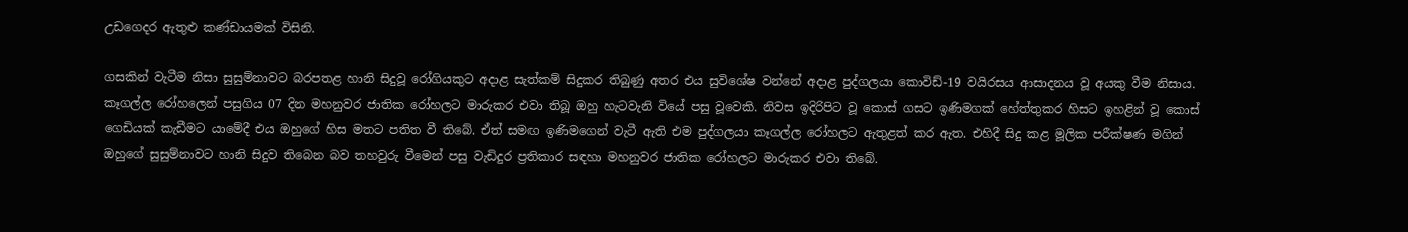උඩගෙදර ඇතුළු කණ්ඩායමක් විසිනි.

ගසකින් වැටීම නිසා සුසුම්නාවට බරපතළ හානි සිදුවූ රෝගියකුට අදාළ සැත්කම් සිදුකර තිබුණු අතර එය සුවිශේෂ වන්නේ අදාළ පුද්ගලයා කොවිඩ්-19 වයිරසය ආසාදනය වූ අයකු වීම නිසාය. කෑගල්ල රෝහලෙන් පසුගිය 07 දින මහනුවර ජාතික රෝහලට මාරුකර එවා තිබූ ඔහු හැටවැනි වියේ පසු වූවෙකි. නිවස ඉදිරිපිට වූ කොස් ගසට ඉණිමගක් හේත්තුකර හිසට ඉහළින් වූ කොස් ගෙඩියක් කැඩීමට යාමේදී එය ඔහුගේ හිස මතට පතිත වී තිබේ. ඒත් සමඟ ඉණිමගෙන් වැටී ඇති එම පුද්ගලය‍ා කෑගල්ල රෝහලට ඇතුළත් කර ඇත. එහිදී සිදු කළ මූලික පරීක්ෂණ මගින් ඔහුගේ සුසුම්නාවට හානි සිදුව තිබෙන බව තහවුරු වීමෙන් පසු වැඩිදුර ප්‍රතිකාර සඳහා මහනුවර ජාතික රෝහලට මාරුකර එවා තිබේ.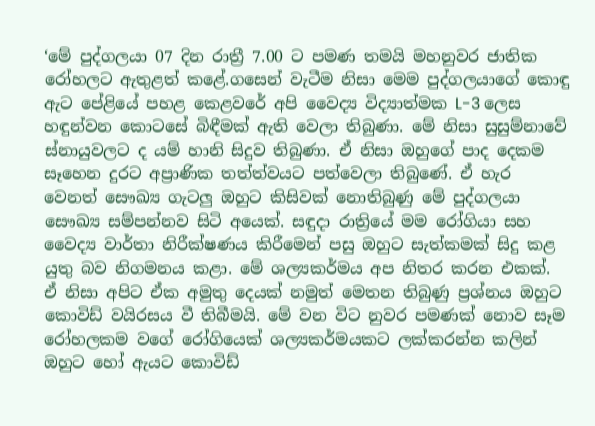‘මේ පුද්ගලයා 07 දින රාත්‍රී 7.00 ට පමණ තමයි මහනුවර ජාතික රෝහලට ඇතුළත් කළේ.ගසෙන් වැටීම නිසා මෙම පුද්ගලයාගේ කොඳු ඇට පේළියේ පහළ කෙළවරේ අපි වෛද්‍ය විද්‍යාත්මක L-3 ලෙස හඳුන්වන කොටසේ බිඳීමක් ඇති වෙලා තිබුණා. මේ නිසා සුසුම්නාවේ ස්නායුවලට ද යම් හානි සිදුව තිබුණා. ඒ නිසා ඔහුගේ පාද දෙකම සෑහෙන දුරට අප්‍රාණික තත්ත්වයට පත්වෙලා තිබුණේ. ඒ හැර වෙනත් සෞඛ්‍ය ගැටලු ඔහුට කිසිවක් නොතිබුණු මේ පුද්ගලයා සෞඛ්‍ය සම්පන්නව සිටි අයෙක්. සඳුදා රාත්‍රියේ මම රෝගියා සහ වෛද්‍ය වාර්තා නිරීක්ෂණය කිරීමෙන් පසු ඔහුට සැත්කමක් සිදු කළ යුතු බව නිගමනය කළා. මේ ශල්‍යකර්මය අප නිතර කරන එකක්. ඒ නිසා අපිට ඒක අමුතු දෙයක් නමුත් මෙතන තිබුණු ප්‍රශ්නය ඔහුට කොවිඩ් වයිරසය වී තිබීමයි. මේ වන විට නුවර පමණක් නොව සෑම රෝහලකම වගේ රෝගියෙක් ශල්‍යකර්මයකට ලක්කරන්න කලින් ඔහුට හෝ ඇයට කොවිඩ්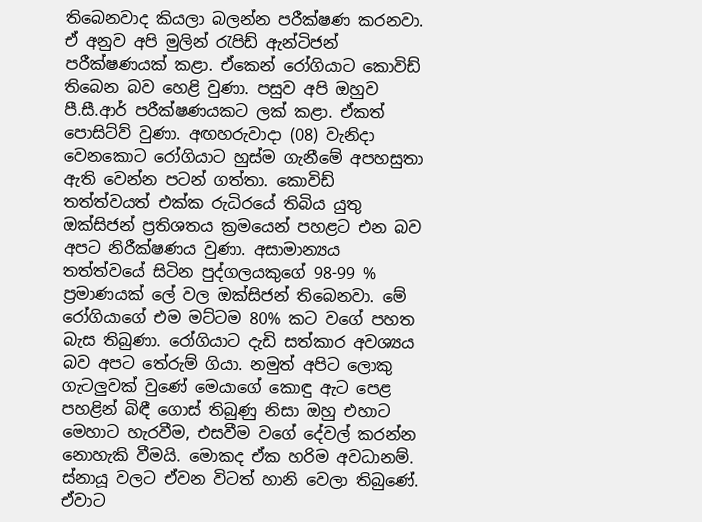තිබෙනවාද කියලා බලන්න පරීක්ෂණ කරනවා. ඒ අනුව අපි මුලින් රැපිඩ් ඇන්ටිජන් පරීක්ෂණයක් කළා. ඒකෙන් රෝගියාට කොවිඩ් තිබෙන බව හෙළි වුණා. පසුව අපි ඔහුව පී.සී.ආර් පරීක්ෂණයකට ලක් කළා. ඒකත් පොසිට්ව් වුණා. අඟහරුවාදා (08) වැනිදා වෙනකොට රෝගියාට හුස්ම ගැනීමේ අපහසුතා ඇති වෙන්න පටන් ගත්තා. කොවිඩ් තත්ත්වයත් එක්ක රුධිරයේ තිබිය යුතු ඔක්සිජන් ප්‍රතිශතය ක්‍රමයෙන් පහළට එන බව අපට නිරීක්ෂණය වුණා. අසාමාන්‍යය තත්ත්වයේ සිටින පුද්ගලයකුගේ 98-99 % ප්‍රමාණයක් ලේ වල ඔක්සිජන් තිබෙනවා. මේ රෝගියාගේ එම මට්ටම 80% කට වගේ පහත බැස තිබුණා. රෝගියාට දැඩි සත්කාර අවශ්‍යය බව අපට තේරුම් ගියා. නමුත් අපිට ලොකු ගැටලුවක් වුණේ මෙයාගේ කොඳු ඇට පෙළ පහළින් බිඳී ගොස් තිබුණු නිසා ඔහු එහාට මෙහාට හැරවීම, එසවීම වගේ දේවල් කරන්න නොහැකි වීමයි. මොකද ඒක හරිම අවධානම්. ස්නායූ වලට ඒවන විටත් හානි වෙලා තිබුණේ. ඒවාට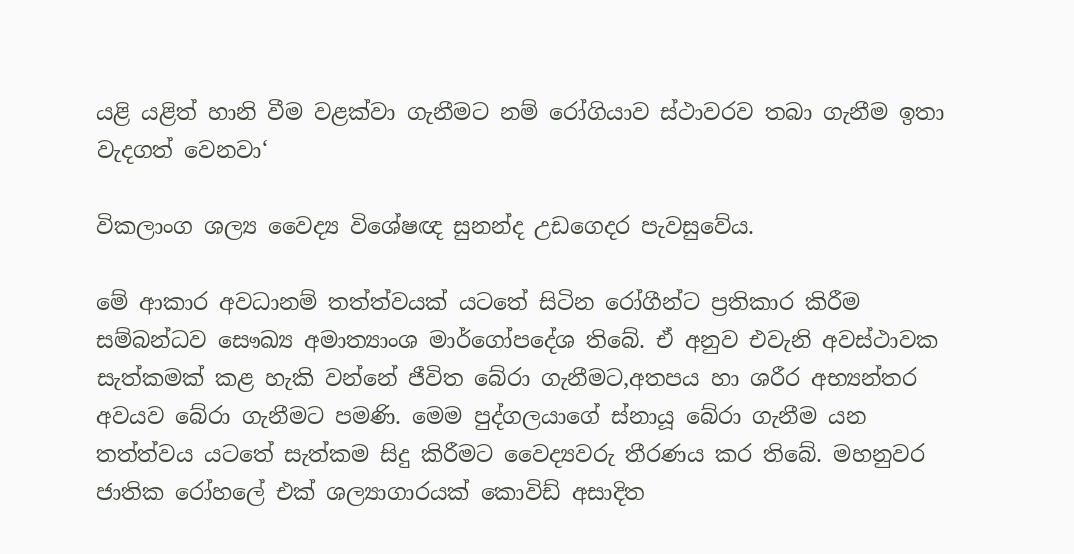යළි යළිත් හානි වීම වළක්වා ගැනීමට නම් රෝගියාව ස්ථාවරව තබා ගැනීම ඉතා වැදගත් වෙනවා‘

විකලාංග ශල්‍ය වෛද්‍ය විශේෂඥ සුනන්ද උඩගෙදර පැවසුවේය.

මේ ආකාර අවධානම් තත්ත්වයක් යටතේ සිටින රෝගීන්ට ප්‍රතිකාර කිරීම සම්බන්ධව සෞඛ්‍ය අමාත්‍යාංශ මාර්ගෝපදේශ තිබේ. ඒ අනුව එවැනි අවස්ථාවක සැත්කමක් කළ හැකි වන්නේ ජීවිත බේරා ගැනීමට,අතපය හා ශරීර අභ්‍යන්තර අවයව බේරා ගැනීමට පමණි. මෙම පුද්ගලයාගේ ස්නායූ බේරා ගැනීම යන තත්ත්වය යටතේ සැත්කම සිදු කිරීමට වෛද්‍යවරු තීරණය කර තිබේ. මහනුවර ජාතික රෝහලේ එක් ශල්‍යාගාරයක් කොවිඩ් අසාදිත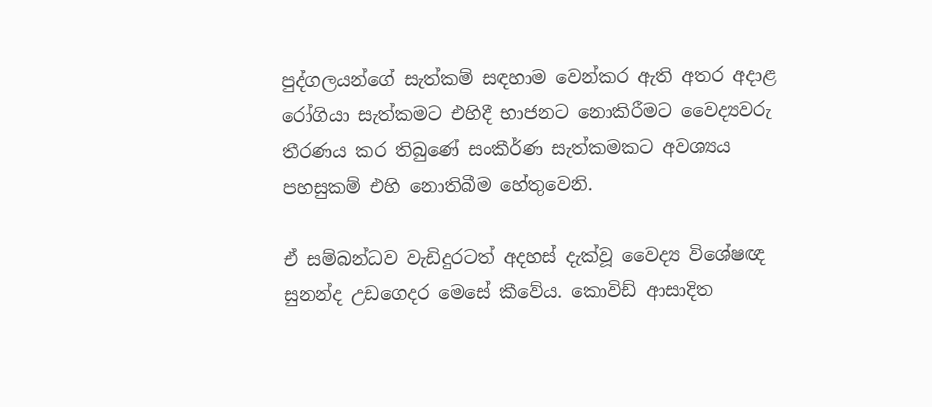පුද්ගලයන්ගේ සැත්කම් සඳහාම වෙන්කර ඇති අතර අදාළ රෝගියා සැත්කමට එහිදී භාජනට නොකිරීමට වෛද්‍යවරු තීරණය කර තිබුණේ සංකීර්ණ සැත්කමකට අවශ්‍යය පහසුකම් එහි නොතිබීම හේතුවෙනි.

ඒ සම්බන්ධව වැඩිදුරටත් අදහස් දැක්වූ වෛද්‍ය විශේෂඥ සුනන්ද උඩගෙදර මෙසේ කීවේය. කොවිඩ් ආසාදිත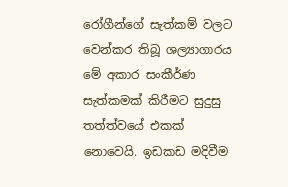රෝගීන්ගේ සැත්කම් වලට වෙන්කර තිබූ ශල්‍යාගාරය මේ අකාර සංකීර්ණ සැත්කමක් කිරීමට සුදුසු තත්ත්වයේ එකක් නොවෙයි. ඉඩකඩ මදිවීම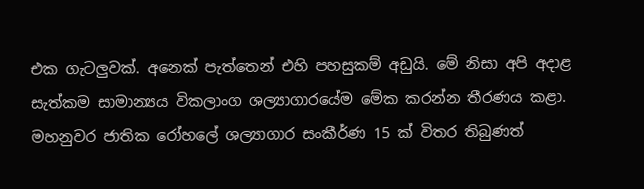එක ගැටලුවක්. අනෙක් පැත්‍තෙන් එහි පහසුකම් අඩුයි. මේ නිසා අපි අදාළ සැත්කම සාමාන්‍යය විකලාංග ශල්‍යාගාරයේම මේක කරන්න තීරණය කළා. මහනුවර ජාතික රෝහලේ ශල්‍යාගාර සංකීර්ණ 15 ක් විතර තිබුණත්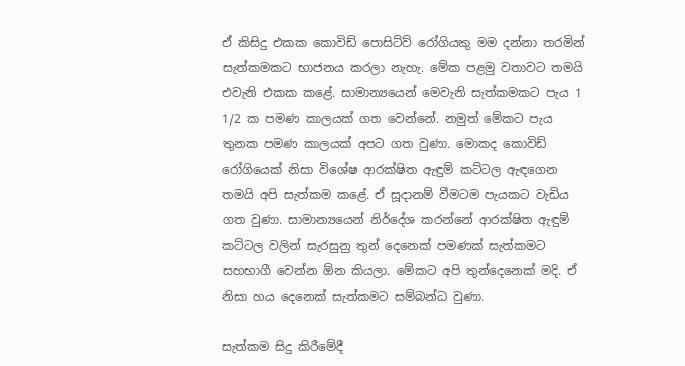ඒ කිසිදු එකක කොවිඩ් පොසිට්ව් රෝගියකු මම දන්නා තරමින් සැත්කමකට භාජනය කරලා නැහැ. මේක පළමු වතාවට තමයි එවැනි එකක කළේ. සාමාන්‍යයෙන් මෙවැනි සැත්කමකට පැය 1 1/2 ක පමණ කාලයක් ගත වෙන්නේ. නමුත් මේකට පැය තුනක පමණ කාලයක් අපට ගත වුණා. මොකද කොවිඩ් රෝගියෙක් නිසා විශේෂ ආරක්ෂිත ඇඳුම් කට්ටල ඇඳගෙන තමයි අපි සැත්කම කළේ. ඒ සූදානම් වීමටම පැයකට වැඩිය ගත වුණා. සාමාන්‍යයෙන් නිර්දේශ කරන්නේ ආරක්ෂිත ඇඳුම් කට්ටල වලින් සැරසුනු තුන් දෙනෙක් පමණක් සැත්කමට සහභාගී වෙන්න ඕන කියලා. මේකට අපි තුන්දෙනෙක් මදි. ඒ නිසා හය දෙනෙක් සැත්කමට සම්බන්ධ වුණා.

සැත්කම සිදු කිරීමේදී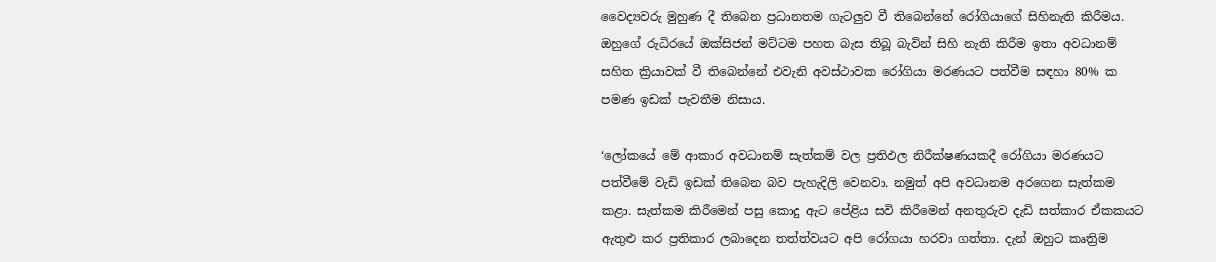වෛද්‍යවරු මුහුණ දී තිබෙන ප්‍රධානතම ගැටලුව වී තිබෙන්නේ රෝගියාගේ සිහිනැති කිරීමය. ඔහුගේ රුධිරයේ ඔක්සිජන් මට්ටම පහත බැස තිබූ බැවින් සිහි නැති කිරීම ඉතා අවධානම් සහිත ක්‍රියාවක් වී තිබෙන්නේ එවැනි අවස්ථාවක රෝගියා මරණයට පත්වීම සඳහා 80% ක පමණ ඉඩක් පැවතීම නිසාය.

‘ලෝකයේ මේ ආකාර අවධානම් සැත්කම් වල ප්‍රතිඵල නිරීක්ෂණයකදී රෝගියා මරණයට පත්වීමේ වැඩි ඉඩක් තිබෙන බව පැහැදිලි වෙනවා. නමුත් අපි අවධානම අරගෙන සැත්කම කළා. සැත්කම කිරීමෙන් පසු කොදු ඇට පේළිය සවි කිරීමෙන් අනතුරුව දැඩි සත්කාර ඒකකයට ඇතුළු කර ප්‍රතිකාර ලබාදෙන තත්ත්වයට අපි රෝගයා හරවා ගත්තා. දැන් ඔහුට කෘත්‍රිම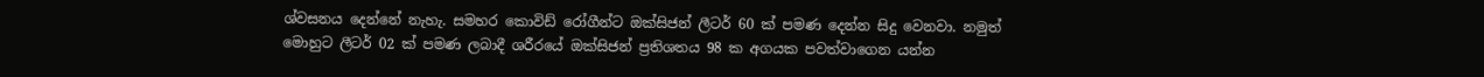ශ්වසනය දෙන්නේ නැහැ. සමහර කොවිඩ් රෝගීන්ට ඔක්සිජන් ලීටර් 60 ක් පමණ දෙන්න සිදු වෙනවා. නමුත් මොහුට ලීටර් 02 ක් පමණ ලබාදී ශරීරයේ ඔක්සිජන් ප්‍රතිශතය 98 ක අගයක පවත්වාගෙන යන්න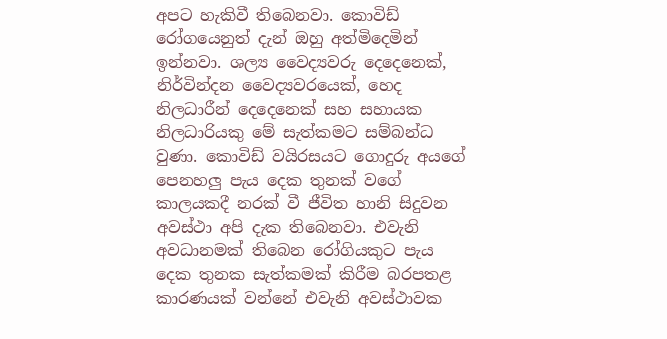අපට හැකිවී තිබෙනවා. කොවිඩ් රෝගයෙනුත් දැන් ඔහු අත්මිදෙමින් ඉන්නවා. ශල්‍ය වෛද්‍යවරු දෙදෙනෙක්, නිර්වින්දන වෛද්‍යවරයෙක්, හෙද නිලධාරීන් දෙදෙනෙක් සහ සහායක නිලධාරියකු මේ සැත්කමට සම්බන්ධ වුණා. කොවිඩ් වයිරසයට ගොදුරු අයගේ පෙනහලු පැය දෙක තුනක් වගේ කාලයකදී නරක් වී ජීවිත හානි සිදුවන අවස්ථා අපි දැක තිබෙනවා. එවැනි අවධානමක් තිබෙන රෝගියකුට පැය දෙක තුනක සැත්කමක් කිරීම බරපතළ කාරණයක් වන්නේ එවැනි අවස්ථාවක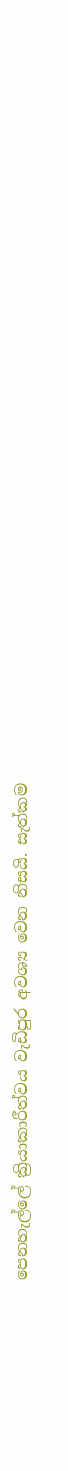පෙනහැල්ලේ ක්‍රියාකාරීත්වය වැඩිපුර අවශ්‍ය වෙන නිසයි. සැත්කම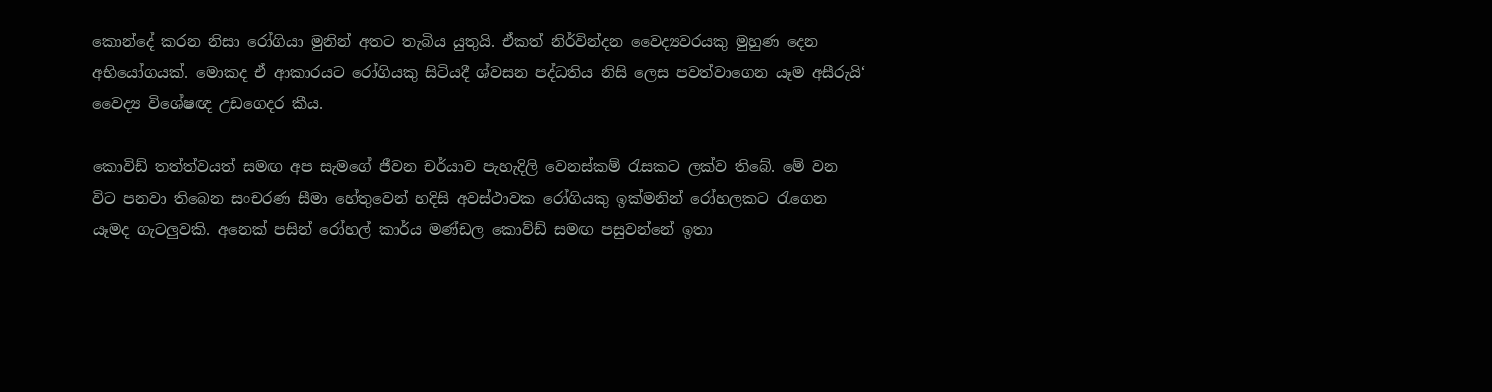කොන්දේ කරන නිසා රෝගියා මුනින් අතට තැබිය යුතුයි. ඒකත් නිර්වින්දන වෛද්‍යවරයකු මුහුණ දෙන අභියෝගයක්. මොකද ඒ ආකාරයට රෝගියකු සිටියදී ශ්වසන පද්ධතිය නිසි ලෙස පවත්වාගෙන යෑම අසීරුයි‘ වෛද්‍ය විශේෂඥ උඩගෙදර කීය.

කොවිඩ් තත්ත්වයත් සමඟ අප සැමගේ ජීවන චර්යාව පැහැදිලි වෙනස්කම් රැසකට ලක්ව තිබේ. මේ වන විට පනවා තිබෙන සංචරණ සීමා හේතුවෙන් හදිසි අවස්ථාවක රෝගියකු ඉක්මනින් රෝහලකට රැගෙන යෑමද ගැටලුවකි. අනෙක් පසින් රෝහල් කාර්ය මණ්ඩල කොව්ඩ් සමඟ පසුවන්නේ ඉතා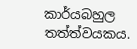කාර්යබහුල තත්ත්වයකය.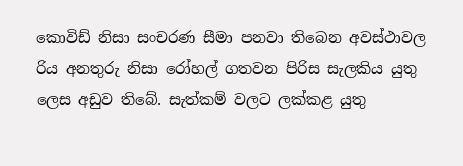කොවිඩ් නිසා සංචරණ සීමා පනවා තිබෙන අවස්ථාවල රිය අනතුරු නිසා රෝහල් ගතවන පිරිස සැලකිය යුතු ලෙස අඩුව තිබේ. සැත්කම් වලට ලක්කළ යුතු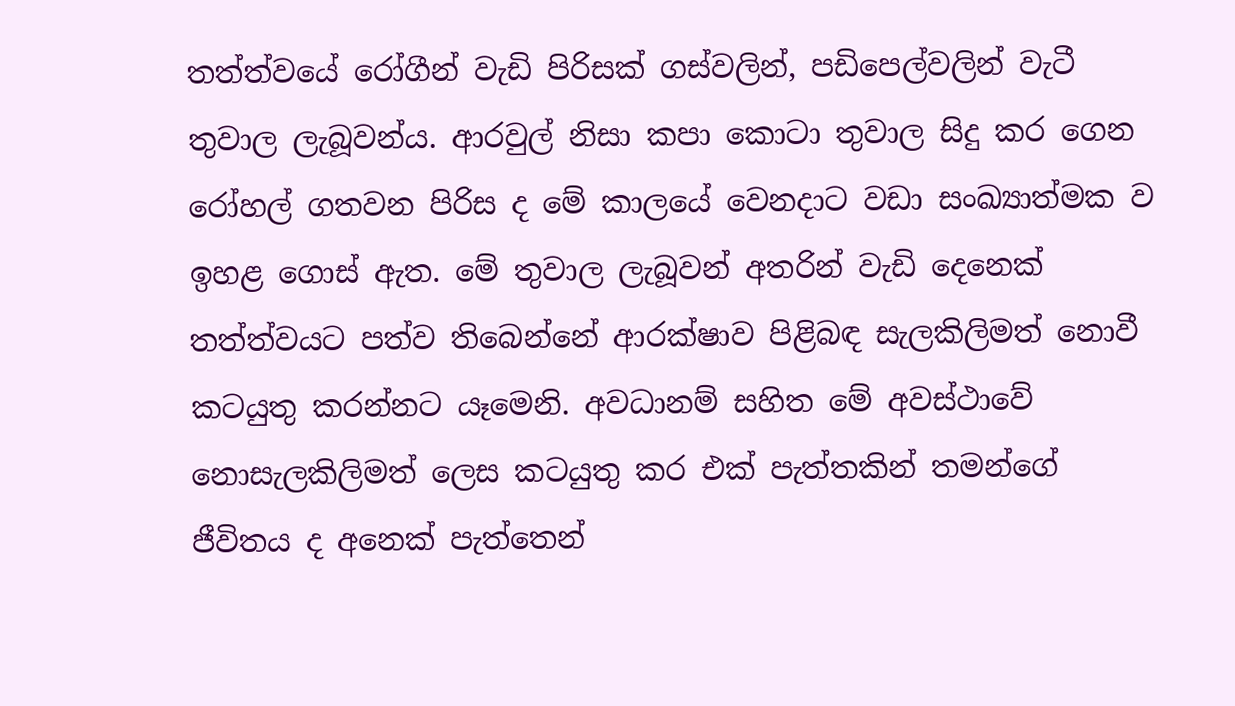තත්ත්වයේ රෝගීන් වැඩි පිරිසක් ගස්වලින්, පඩිපෙල්වලින් වැටී තුවාල ලැබූවන්ය. ආරවුල් නිසා කපා කොටා තුවාල සිදු කර ගෙන රෝහල් ගතවන පිරිස ද මේ කාලයේ වෙනදාට වඩා සංඛ්‍යාත්මක ව ඉහළ ගොස් ඇත. මේ තුවාල ලැබූවන් අතරින් වැඩි දෙනෙක් තත්ත්වයට පත්ව තිබෙන්නේ ආරක්ෂාව පිළිබඳ සැලකිලිමත් නොවී කටයුතු කරන්නට යෑමෙනි. අවධානම් සහිත මේ අවස්ථාවේ නොසැලකිලිමත් ලෙස කටයුතු කර එක් පැත්තකින් තමන්ගේ ජීවිතය ද අනෙක් පැත්තෙන්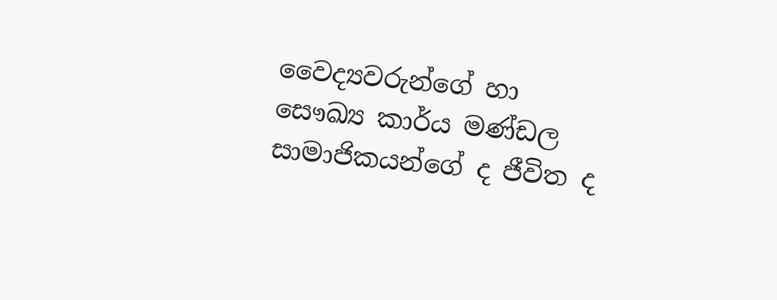වෛද්‍යවරුන්ගේ හා සෞඛ්‍ය කාර්ය මණ්ඩල සාමාජිකයන්ගේ ද ජීවිත ද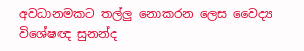අවධානමකට තල්ලු නොකරන ලෙස වෛද්‍ය විශේෂඥ සුනන්ද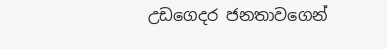උඩගෙදර ජනතාවගෙන්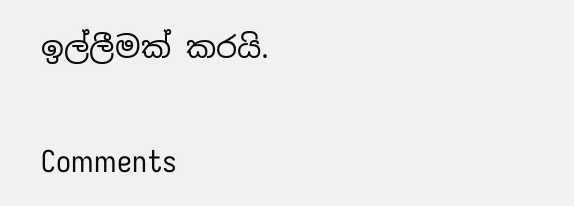ඉල්ලීමක් කරයි.

Comments